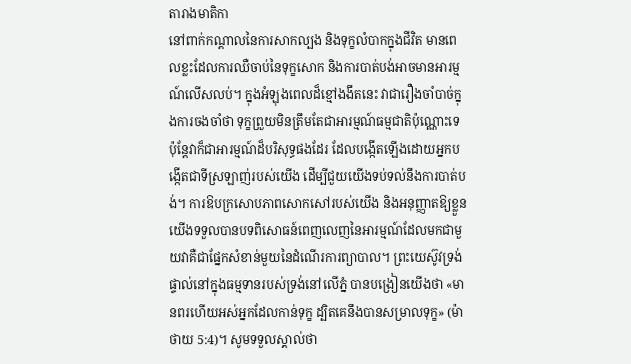តារាងមាតិកា
នៅពាក់កណ្តាលនៃការសាកល្បង និងទុក្ខលំបាកក្នុងជីវិត មានពេលខ្លះដែលការឈឺចាប់នៃទុក្ខសោក និងការបាត់បង់អាចមានអារម្មណ៍លើសលប់។ ក្នុងអំឡុងពេលដ៏ខ្មៅងងឹតនេះ វាជារឿងចាំបាច់ក្នុងការចងចាំថា ទុក្ខព្រួយមិនត្រឹមតែជាអារម្មណ៍ធម្មជាតិប៉ុណ្ណោះទេ ប៉ុន្តែវាក៏ជាអារម្មណ៍ដ៏បរិសុទ្ធផងដែរ ដែលបង្កើតឡើងដោយអ្នកបង្កើតជាទីស្រឡាញ់របស់យើង ដើម្បីជួយយើងទប់ទល់នឹងការបាត់បង់។ ការឱបក្រសោបភាពសោកសៅរបស់យើង និងអនុញ្ញាតឱ្យខ្លួនយើងទទួលបានបទពិសោធន៍ពេញលេញនៃអារម្មណ៍ដែលមកជាមួយវាគឺជាផ្នែកសំខាន់មួយនៃដំណើរការព្យាបាល។ ព្រះយេស៊ូវទ្រង់ផ្ទាល់នៅក្នុងធម្មទានរបស់ទ្រង់នៅលើភ្នំ បានបង្រៀនយើងថា «មានពរហើយអស់អ្នកដែលកាន់ទុក្ខ ដ្បិតគេនឹងបានសម្រាលទុក្ខ» (ម៉ាថាយ 5:4)។ សូមទទួលស្គាល់ថា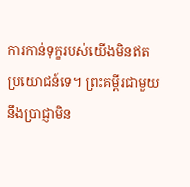ការកាន់ទុក្ខរបស់យើងមិនឥតប្រយោជន៍ទេ។ ព្រះគម្ពីរជាមួយនឹងប្រាជ្ញាមិន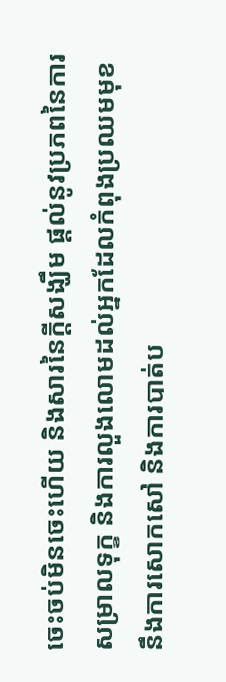ចេះចប់មិនចេះហើយ និងសារនៃក្តីសង្ឃឹម ផ្តល់នូវប្រភពនៃការសម្រាលទុក្ខ និងការលួងលោមដល់អ្នកដែលកំពុងប្រឈមមុខនឹងការសោកសៅ និងការបាត់ប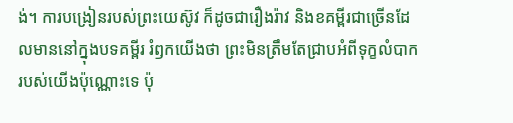ង់។ ការបង្រៀនរបស់ព្រះយេស៊ូវ ក៏ដូចជារឿងរ៉ាវ និងខគម្ពីរជាច្រើនដែលមាននៅក្នុងបទគម្ពីរ រំឭកយើងថា ព្រះមិនត្រឹមតែជ្រាបអំពីទុក្ខលំបាករបស់យើងប៉ុណ្ណោះទេ ប៉ុ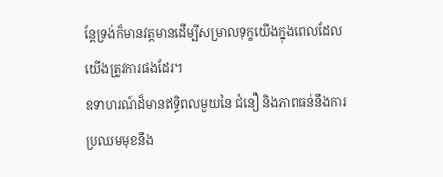ន្តែទ្រង់ក៏មានវត្តមានដើម្បីសម្រាលទុក្ខយើងក្នុងពេលដែលយើងត្រូវការផងដែរ។
ឧទាហរណ៍ដ៏មានឥទ្ធិពលមួយនៃ ជំនឿ និងភាពធន់នឹងការប្រឈមមុខនឹង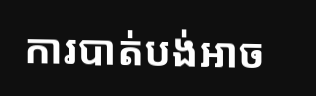ការបាត់បង់អាច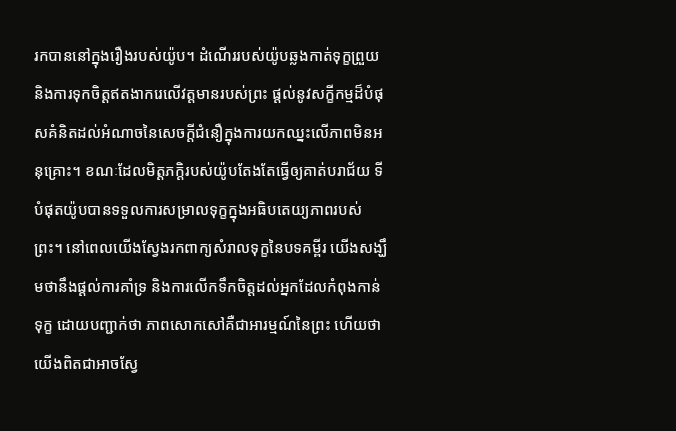រកបាននៅក្នុងរឿងរបស់យ៉ូប។ ដំណើររបស់យ៉ូបឆ្លងកាត់ទុក្ខព្រួយ និងការទុកចិត្តឥតងាករេលើវត្តមានរបស់ព្រះ ផ្តល់នូវសក្ខីកម្មដ៏បំផុសគំនិតដល់អំណាចនៃសេចក្តីជំនឿក្នុងការយកឈ្នះលើភាពមិនអនុគ្រោះ។ ខណៈដែលមិត្តភក្តិរបស់យ៉ូបតែងតែធ្វើឲ្យគាត់បរាជ័យ ទីបំផុតយ៉ូបបានទទួលការសម្រាលទុក្ខក្នុងអធិបតេយ្យភាពរបស់ព្រះ។ នៅពេលយើងស្វែងរកពាក្យសំរាលទុក្ខនៃបទគម្ពីរ យើងសង្ឃឹមថានឹងផ្តល់ការគាំទ្រ និងការលើកទឹកចិត្តដល់អ្នកដែលកំពុងកាន់ទុក្ខ ដោយបញ្ជាក់ថា ភាពសោកសៅគឺជាអារម្មណ៍នៃព្រះ ហើយថាយើងពិតជាអាចស្វែ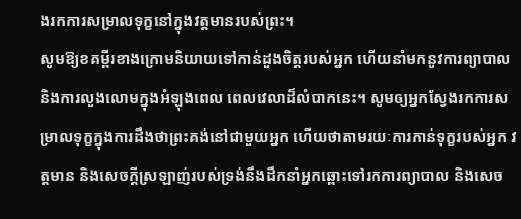ងរកការសម្រាលទុក្ខនៅក្នុងវត្តមានរបស់ព្រះ។
សូមឱ្យខគម្ពីរខាងក្រោមនិយាយទៅកាន់ដួងចិត្តរបស់អ្នក ហើយនាំមកនូវការព្យាបាល និងការលួងលោមក្នុងអំឡុងពេល ពេលវេលាដ៏លំបាកនេះ។ សូមឲ្យអ្នកស្វែងរកការសម្រាលទុក្ខក្នុងការដឹងថាព្រះគង់នៅជាមួយអ្នក ហើយថាតាមរយៈការកាន់ទុក្ខរបស់អ្នក វត្តមាន និងសេចក្ដីស្រឡាញ់របស់ទ្រង់នឹងដឹកនាំអ្នកឆ្ពោះទៅរកការព្យាបាល និងសេច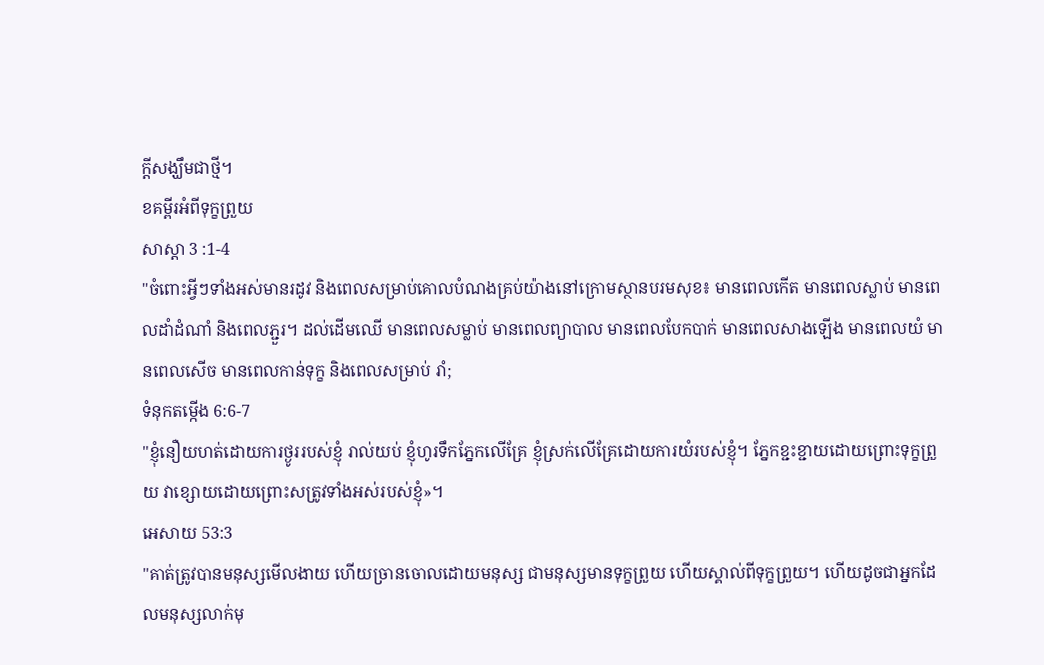ក្ដីសង្ឃឹមជាថ្មី។
ខគម្ពីរអំពីទុក្ខព្រួយ
សាស្ដា 3 :1-4
"ចំពោះអ្វីៗទាំងអស់មានរដូវ និងពេលសម្រាប់គោលបំណងគ្រប់យ៉ាងនៅក្រោមស្ថានបរមសុខ៖ មានពេលកើត មានពេលស្លាប់ មានពេលដាំដំណាំ និងពេលភ្ជួរ។ ដល់ដើមឈើ មានពេលសម្លាប់ មានពេលព្យាបាល មានពេលបែកបាក់ មានពេលសាងឡើង មានពេលយំ មានពេលសើច មានពេលកាន់ទុក្ខ និងពេលសម្រាប់ រាំ;
ទំនុកតម្កើង 6:6-7
"ខ្ញុំនឿយហត់ដោយការថ្ងូររបស់ខ្ញុំ រាល់យប់ ខ្ញុំហូរទឹកភ្នែកលើគ្រែ ខ្ញុំស្រក់លើគ្រែដោយការយំរបស់ខ្ញុំ។ ភ្នែកខ្ជះខ្ជាយដោយព្រោះទុក្ខព្រួយ វាខ្សោយដោយព្រោះសត្រូវទាំងអស់របស់ខ្ញុំ»។
អេសាយ 53:3
"គាត់ត្រូវបានមនុស្សមើលងាយ ហើយច្រានចោលដោយមនុស្ស ជាមនុស្សមានទុក្ខព្រួយ ហើយស្គាល់ពីទុក្ខព្រួយ។ ហើយដូចជាអ្នកដែលមនុស្សលាក់មុ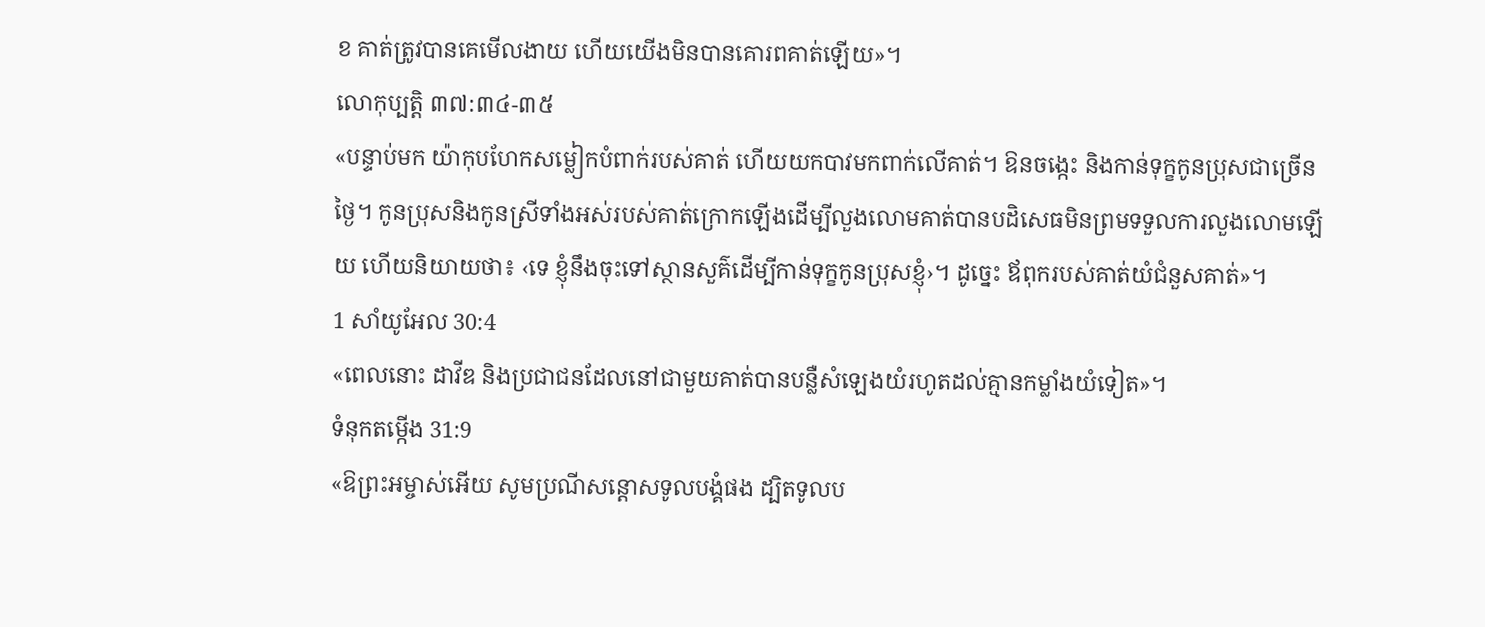ខ គាត់ត្រូវបានគេមើលងាយ ហើយយើងមិនបានគោរពគាត់ឡើយ»។
លោកុប្បត្តិ ៣៧:៣៤-៣៥
«បន្ទាប់មក យ៉ាកុបហែកសម្លៀកបំពាក់របស់គាត់ ហើយយកបាវមកពាក់លើគាត់។ ឱនចង្កេះ និងកាន់ទុក្ខកូនប្រុសជាច្រើនថ្ងៃ។ កូនប្រុសនិងកូនស្រីទាំងអស់របស់គាត់ក្រោកឡើងដើម្បីលួងលោមគាត់បានបដិសេធមិនព្រមទទួលការលួងលោមឡើយ ហើយនិយាយថា៖ ‹ទេ ខ្ញុំនឹងចុះទៅស្ថានសួគ៌ដើម្បីកាន់ទុក្ខកូនប្រុសខ្ញុំ›។ ដូច្នេះ ឪពុករបស់គាត់យំជំនួសគាត់»។
1 សាំយូអែល 30:4
«ពេលនោះ ដាវីឌ និងប្រជាជនដែលនៅជាមួយគាត់បានបន្លឺសំឡេងយំរហូតដល់គ្មានកម្លាំងយំទៀត»។
ទំនុកតម្កើង 31:9
«ឱព្រះអម្ចាស់អើយ សូមប្រណីសន្ដោសទូលបង្គំផង ដ្បិតទូលប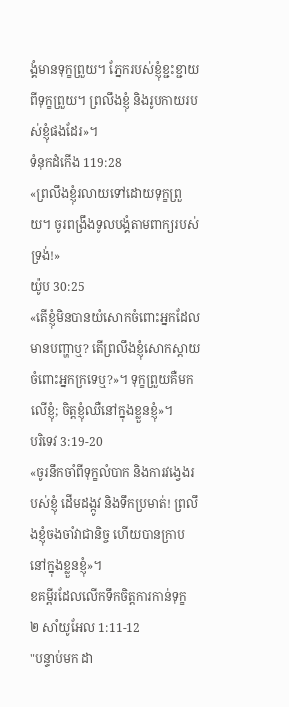ង្គំមានទុក្ខព្រួយ។ ភ្នែករបស់ខ្ញុំខ្ជះខ្ជាយពីទុក្ខព្រួយ។ ព្រលឹងខ្ញុំ និងរូបកាយរបស់ខ្ញុំផងដែរ»។
ទំនុកដំកើង 119:28
«ព្រលឹងខ្ញុំរលាយទៅដោយទុក្ខព្រួយ។ ចូរពង្រឹងទូលបង្គំតាមពាក្យរបស់ទ្រង់!»
យ៉ូប 30:25
«តើខ្ញុំមិនបានយំសោកចំពោះអ្នកដែលមានបញ្ហាឬ? តើព្រលឹងខ្ញុំសោកស្តាយចំពោះអ្នកក្រទេឬ?»។ ទុក្ខព្រួយគឺមកលើខ្ញុំ; ចិត្តខ្ញុំឈឺនៅក្នុងខ្លួនខ្ញុំ»។
បរិទេវ 3:19-20
«ចូរនឹកចាំពីទុក្ខលំបាក និងការវង្វេងរបស់ខ្ញុំ ដើមដង្កូវ និងទឹកប្រមាត់! ព្រលឹងខ្ញុំចងចាំវាជានិច្ច ហើយបានក្រាបនៅក្នុងខ្លួនខ្ញុំ»។
ខគម្ពីរដែលលើកទឹកចិត្តការកាន់ទុក្ខ
២ សាំយូអែល 1:11-12
"បន្ទាប់មក ដា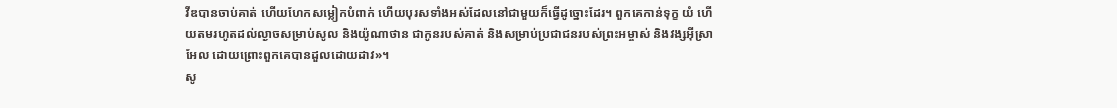វីឌបានចាប់គាត់ ហើយហែកសម្លៀកបំពាក់ ហើយបុរសទាំងអស់ដែលនៅជាមួយក៏ធ្វើដូច្នោះដែរ។ ពួកគេកាន់ទុក្ខ យំ ហើយតមរហូតដល់ល្ងាចសម្រាប់សូល និងយ៉ូណាថាន ជាកូនរបស់គាត់ និងសម្រាប់ប្រជាជនរបស់ព្រះអម្ចាស់ និងវង្សអ៊ីស្រាអែល ដោយព្រោះពួកគេបានដួលដោយដាវ»។
សូ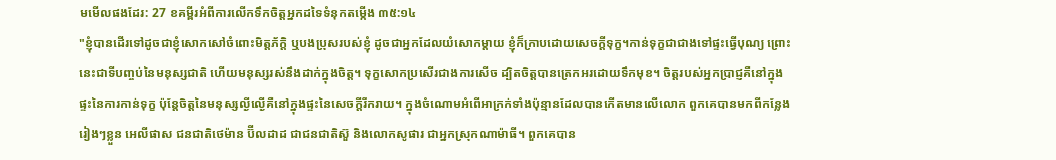មមើលផងដែរ: 27 ខគម្ពីរអំពីការលើកទឹកចិត្តអ្នកដទៃទំនុកតម្កើង ៣៥:១៤
"ខ្ញុំបានដើរទៅដូចជាខ្ញុំសោកសៅចំពោះមិត្តភ័ក្តិ ឬបងប្រុសរបស់ខ្ញុំ ដូចជាអ្នកដែលយំសោកម្ដាយ ខ្ញុំក៏ក្រាបដោយសេចក្ដីទុក្ខ។កាន់ទុក្ខជាជាងទៅផ្ទះធ្វើបុណ្យ ព្រោះនេះជាទីបញ្ចប់នៃមនុស្សជាតិ ហើយមនុស្សរស់នឹងដាក់ក្នុងចិត្ត។ ទុក្ខសោកប្រសើរជាងការសើច ដ្បិតចិត្តបានត្រេកអរដោយទឹកមុខ។ ចិត្តរបស់អ្នកប្រាជ្ញគឺនៅក្នុងផ្ទះនៃការកាន់ទុក្ខ ប៉ុន្តែចិត្តនៃមនុស្សល្ងីល្ងើគឺនៅក្នុងផ្ទះនៃសេចក្តីរីករាយ។ ក្នុងចំណោមអំពើអាក្រក់ទាំងប៉ុន្មានដែលបានកើតមានលើលោក ពួកគេបានមកពីកន្លែងរៀងៗខ្លួន អេលីផាស ជនជាតិថេម៉ាន ប៊ីលដាដ ជាជនជាតិស៊ួ និងលោកសូផារ ជាអ្នកស្រុកណាម៉ាធី។ ពួកគេបាន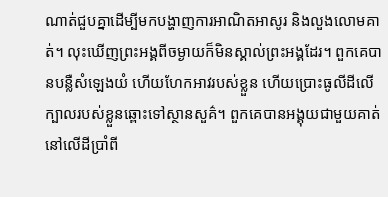ណាត់ជួបគ្នាដើម្បីមកបង្ហាញការអាណិតអាសូរ និងលួងលោមគាត់។ លុះឃើញព្រះអង្គពីចម្ងាយក៏មិនស្គាល់ព្រះអង្គដែរ។ ពួកគេបានបន្លឺសំឡេងយំ ហើយហែកអាវរបស់ខ្លួន ហើយប្រោះធូលីដីលើក្បាលរបស់ខ្លួនឆ្ពោះទៅស្ថានសួគ៌។ ពួកគេបានអង្គុយជាមួយគាត់នៅលើដីប្រាំពី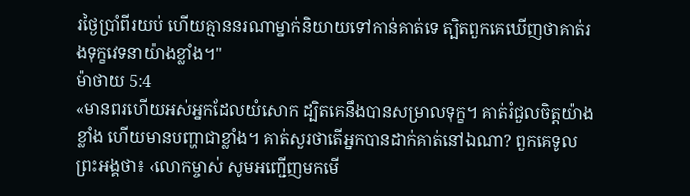រថ្ងៃប្រាំពីរយប់ ហើយគ្មាននរណាម្នាក់និយាយទៅកាន់គាត់ទេ ត្បិតពួកគេឃើញថាគាត់រងទុក្ខវេទនាយ៉ាងខ្លាំង។"
ម៉ាថាយ 5:4
«មានពរហើយអស់អ្នកដែលយំសោក ដ្បិតគេនឹងបានសម្រាលទុក្ខ។ គាត់រំជួលចិត្តយ៉ាងខ្លាំង ហើយមានបញ្ហាជាខ្លាំង។ គាត់សួរថាតើអ្នកបានដាក់គាត់នៅឯណា? ពួកគេទូលព្រះអង្គថា៖ ‹លោកម្ចាស់ សូមអញ្ជើញមកមើ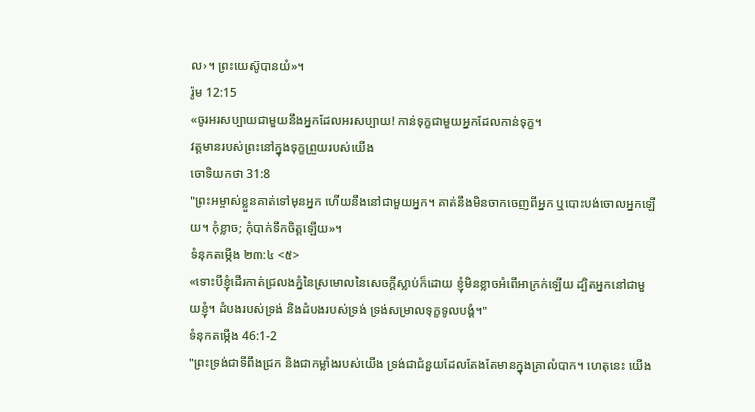ល›។ ព្រះយេស៊ូបានយំ»។
រ៉ូម 12:15
«ចូរអរសប្បាយជាមួយនឹងអ្នកដែលអរសប្បាយ! កាន់ទុក្ខជាមួយអ្នកដែលកាន់ទុក្ខ។
វត្តមានរបស់ព្រះនៅក្នុងទុក្ខព្រួយរបស់យើង
ចោទិយកថា 31:8
"ព្រះអម្ចាស់ខ្លួនគាត់ទៅមុនអ្នក ហើយនឹងនៅជាមួយអ្នក។ គាត់នឹងមិនចាកចេញពីអ្នក ឬបោះបង់ចោលអ្នកឡើយ។ កុំខ្លាច; កុំបាក់ទឹកចិត្តឡើយ»។
ទំនុកតម្កើង ២៣:៤ <៥>
«ទោះបីខ្ញុំដើរកាត់ជ្រលងភ្នំនៃស្រមោលនៃសេចក្ដីស្លាប់ក៏ដោយ ខ្ញុំមិនខ្លាចអំពើអាក្រក់ឡើយ ដ្បិតអ្នកនៅជាមួយខ្ញុំ។ ដំបងរបស់ទ្រង់ និងដំបងរបស់ទ្រង់ ទ្រង់សម្រាលទុក្ខទូលបង្គំ។"
ទំនុកតម្កើង 46:1-2
"ព្រះទ្រង់ជាទីពឹងជ្រក និងជាកម្លាំងរបស់យើង ទ្រង់ជាជំនួយដែលតែងតែមានក្នុងគ្រាលំបាក។ ហេតុនេះ យើង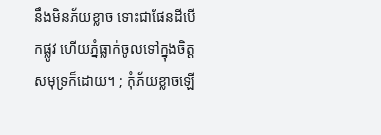នឹងមិនភ័យខ្លាច ទោះជាផែនដីបើកផ្លូវ ហើយភ្នំធ្លាក់ចូលទៅក្នុងចិត្តសមុទ្រក៏ដោយ។ ; កុំភ័យខ្លាចឡើ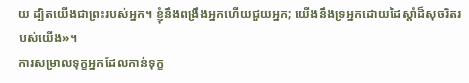យ ដ្បិតយើងជាព្រះរបស់អ្នក។ ខ្ញុំនឹងពង្រឹងអ្នកហើយជួយអ្នក; យើងនឹងទ្រអ្នកដោយដៃស្ដាំដ៏សុចរិតរបស់យើង»។
ការសម្រាលទុក្ខអ្នកដែលកាន់ទុក្ខ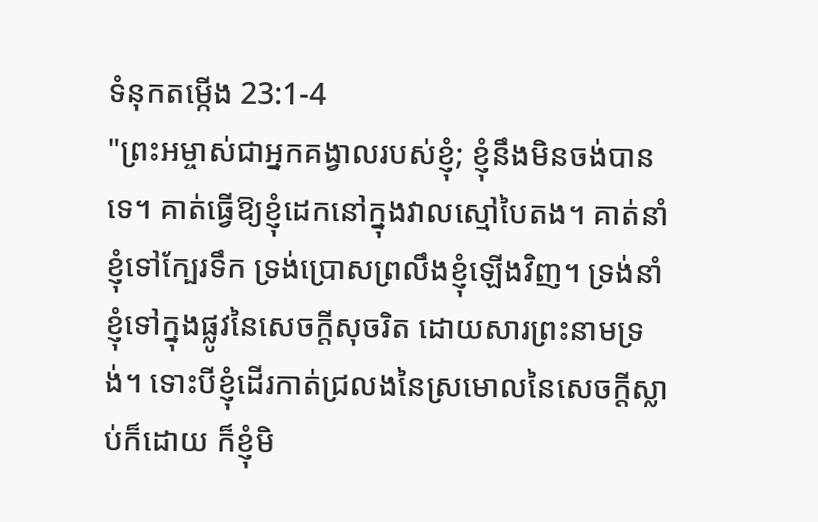ទំនុកតម្កើង 23:1-4
"ព្រះអម្ចាស់ជាអ្នកគង្វាលរបស់ខ្ញុំ; ខ្ញុំនឹងមិនចង់បានទេ។ គាត់ធ្វើឱ្យខ្ញុំដេកនៅក្នុងវាលស្មៅបៃតង។ គាត់នាំខ្ញុំទៅក្បែរទឹក ទ្រង់ប្រោសព្រលឹងខ្ញុំឡើងវិញ។ ទ្រង់នាំខ្ញុំទៅក្នុងផ្លូវនៃសេចក្ដីសុចរិត ដោយសារព្រះនាមទ្រង់។ ទោះបីខ្ញុំដើរកាត់ជ្រលងនៃស្រមោលនៃសេចក្ដីស្លាប់ក៏ដោយ ក៏ខ្ញុំមិ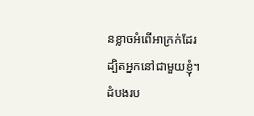នខ្លាចអំពើអាក្រក់ដែរ ដ្បិតអ្នកនៅជាមួយខ្ញុំ។ ដំបងរប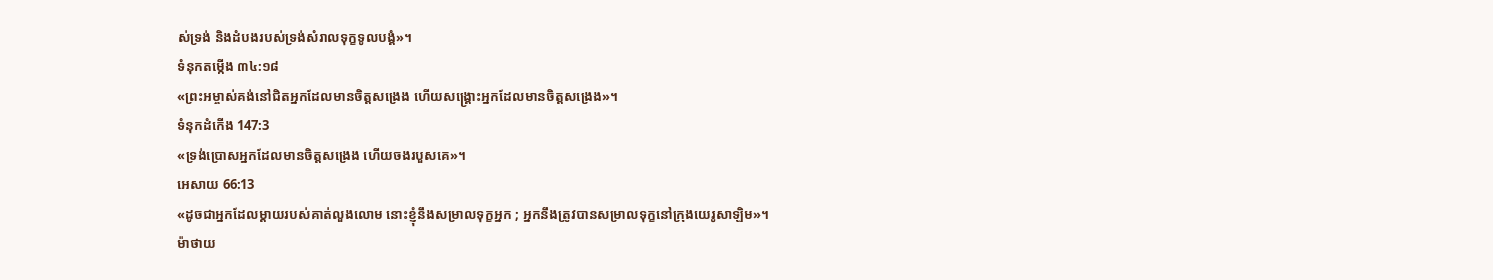ស់ទ្រង់ និងដំបងរបស់ទ្រង់សំរាលទុក្ខទូលបង្គំ»។
ទំនុកតម្កើង ៣៤:១៨
«ព្រះអម្ចាស់គង់នៅជិតអ្នកដែលមានចិត្តសង្រេង ហើយសង្គ្រោះអ្នកដែលមានចិត្តសង្រេង»។
ទំនុកដំកើង 147:3
«ទ្រង់ប្រោសអ្នកដែលមានចិត្តសង្រេង ហើយចងរបួសគេ»។
អេសាយ 66:13
«ដូចជាអ្នកដែលម្ដាយរបស់គាត់លួងលោម នោះខ្ញុំនឹងសម្រាលទុក្ខអ្នក ; អ្នកនឹងត្រូវបានសម្រាលទុក្ខនៅក្រុងយេរូសាឡិម»។
ម៉ាថាយ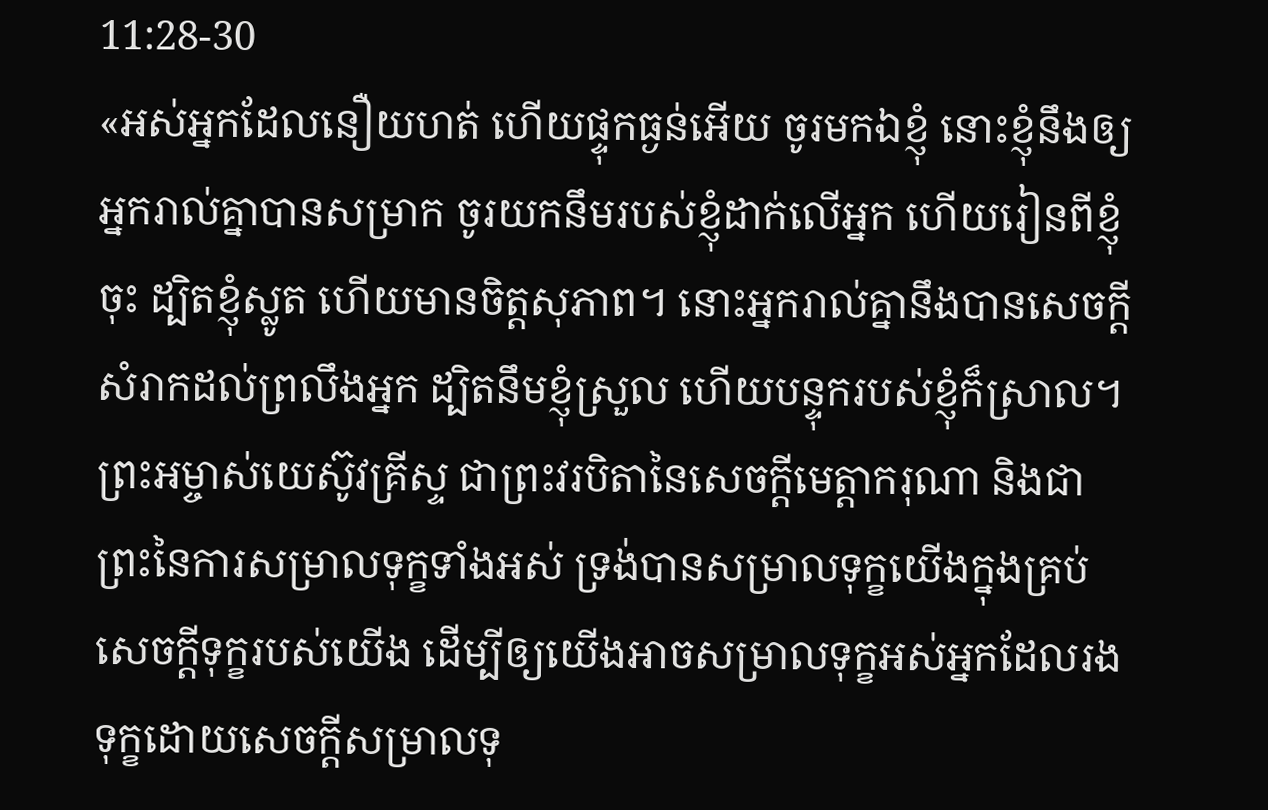11:28-30
«អស់អ្នកដែលនឿយហត់ ហើយផ្ទុកធ្ងន់អើយ ចូរមកឯខ្ញុំ នោះខ្ញុំនឹងឲ្យអ្នករាល់គ្នាបានសម្រាក ចូរយកនឹមរបស់ខ្ញុំដាក់លើអ្នក ហើយរៀនពីខ្ញុំចុះ ដ្បិតខ្ញុំស្លូត ហើយមានចិត្តសុភាព។ នោះអ្នករាល់គ្នានឹងបានសេចក្ដីសំរាកដល់ព្រលឹងអ្នក ដ្បិតនឹមខ្ញុំស្រួល ហើយបន្ទុករបស់ខ្ញុំក៏ស្រាល។ ព្រះអម្ចាស់យេស៊ូវគ្រីស្ទ ជាព្រះវរបិតានៃសេចក្តីមេត្តាករុណា និងជាព្រះនៃការសម្រាលទុក្ខទាំងអស់ ទ្រង់បានសម្រាលទុក្ខយើងក្នុងគ្រប់សេចក្តីទុក្ខរបស់យើង ដើម្បីឲ្យយើងអាចសម្រាលទុក្ខអស់អ្នកដែលរងទុក្ខដោយសេចក្តីសម្រាលទុ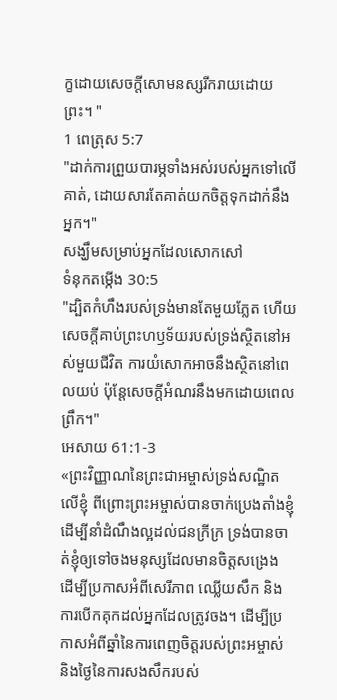ក្ខដោយសេចក្តីសោមនស្សរីករាយដោយព្រះ។ "
1 ពេត្រុស 5:7
"ដាក់ការព្រួយបារម្ភទាំងអស់របស់អ្នកទៅលើគាត់, ដោយសារតែគាត់យកចិត្តទុកដាក់នឹងអ្នក។"
សង្ឃឹមសម្រាប់អ្នកដែលសោកសៅ
ទំនុកតម្កើង 30:5
"ដ្បិតកំហឹងរបស់ទ្រង់មានតែមួយភ្លែត ហើយសេចក្តីគាប់ព្រះហឫទ័យរបស់ទ្រង់ស្ថិតនៅអស់មួយជីវិត ការយំសោកអាចនឹងស្ថិតនៅពេលយប់ ប៉ុន្តែសេចក្តីអំណរនឹងមកដោយពេលព្រឹក។"
អេសាយ 61:1-3
«ព្រះវិញ្ញាណនៃព្រះជាអម្ចាស់ទ្រង់សណ្ឋិតលើខ្ញុំ ពីព្រោះព្រះអម្ចាស់បានចាក់ប្រេងតាំងខ្ញុំ ដើម្បីនាំដំណឹងល្អដល់ជនក្រីក្រ ទ្រង់បានចាត់ខ្ញុំឲ្យទៅចងមនុស្សដែលមានចិត្តសង្រេង ដើម្បីប្រកាសអំពីសេរីភាព ឈ្លើយសឹក និងការបើកគុកដល់អ្នកដែលត្រូវចង។ ដើម្បីប្រកាសអំពីឆ្នាំនៃការពេញចិត្តរបស់ព្រះអម្ចាស់ និងថ្ងៃនៃការសងសឹករបស់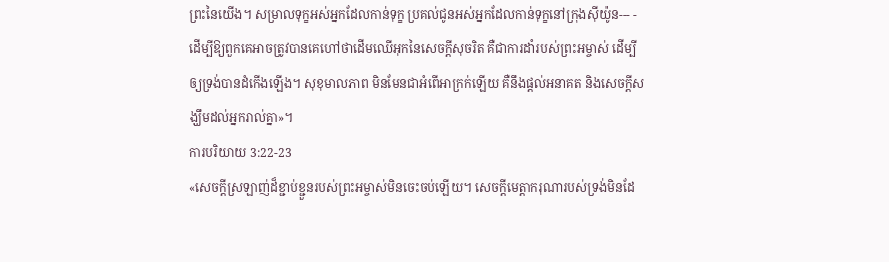ព្រះនៃយើង។ សម្រាលទុក្ខអស់អ្នកដែលកាន់ទុក្ខ ប្រគល់ជូនអស់អ្នកដែលកាន់ទុក្ខនៅក្រុងស៊ីយ៉ូន--- - ដើម្បីឱ្យពួកគេអាចត្រូវបានគេហៅថាដើមឈើអុកនៃសេចក្តីសុចរិត គឺជាការដាំរបស់ព្រះអម្ចាស់ ដើម្បីឲ្យទ្រង់បានដំកើងឡើង។ សុខុមាលភាព មិនមែនជាអំពើអាក្រក់ឡើយ គឺនឹងផ្ដល់អនាគត និងសេចក្ដីសង្ឃឹមដល់អ្នករាល់គ្នា»។
ការបរិយាយ 3:22-23
«សេចក្ដីស្រឡាញ់ដ៏ខ្ជាប់ខ្ជួនរបស់ព្រះអម្ចាស់មិនចេះចប់ឡើយ។ សេចក្ដីមេត្ដាករុណារបស់ទ្រង់មិនដែ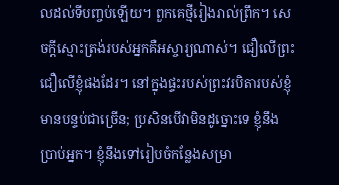លដល់ទីបញ្ចប់ឡើយ។ ពួកគេថ្មីរៀងរាល់ព្រឹក។ សេចក្តីស្មោះត្រង់របស់អ្នកគឺអស្ចារ្យណាស់។ ជឿលើព្រះ ជឿលើខ្ញុំផងដែរ។ នៅក្នុងផ្ទះរបស់ព្រះវរបិតារបស់ខ្ញុំមានបន្ទប់ជាច្រើន; ប្រសិនបើវាមិនដូច្នោះទេ ខ្ញុំនឹងប្រាប់អ្នក។ ខ្ញុំនឹងទៅរៀបចំកន្លែងសម្រា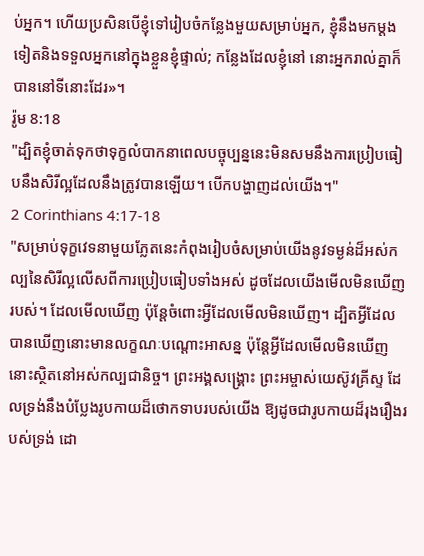ប់អ្នក។ ហើយប្រសិនបើខ្ញុំទៅរៀបចំកន្លែងមួយសម្រាប់អ្នក, ខ្ញុំនឹងមកម្តងទៀតនិងទទួលអ្នកនៅក្នុងខ្លួនខ្ញុំផ្ទាល់; កន្លែងដែលខ្ញុំនៅ នោះអ្នករាល់គ្នាក៏បាននៅទីនោះដែរ»។
រ៉ូម 8:18
"ដ្បិតខ្ញុំចាត់ទុកថាទុក្ខលំបាកនាពេលបច្ចុប្បន្ននេះមិនសមនឹងការប្រៀបធៀបនឹងសិរីល្អដែលនឹងត្រូវបានឡើយ។ បើកបង្ហាញដល់យើង។"
2 Corinthians 4:17-18
"សម្រាប់ទុក្ខវេទនាមួយភ្លែតនេះកំពុងរៀបចំសម្រាប់យើងនូវទម្ងន់ដ៏អស់កល្បនៃសិរីល្អលើសពីការប្រៀបធៀបទាំងអស់ ដូចដែលយើងមើលមិនឃើញរបស់។ ដែលមើលឃើញ ប៉ុន្តែចំពោះអ្វីដែលមើលមិនឃើញ។ ដ្បិតអ្វីដែលបានឃើញនោះមានលក្ខណៈបណ្ដោះអាសន្ន ប៉ុន្តែអ្វីដែលមើលមិនឃើញនោះស្ថិតនៅអស់កល្បជានិច្ច។ ព្រះអង្គសង្គ្រោះ ព្រះអម្ចាស់យេស៊ូវគ្រីស្ទ ដែលទ្រង់នឹងបំប្លែងរូបកាយដ៏ថោកទាបរបស់យើង ឱ្យដូចជារូបកាយដ៏រុងរឿងរបស់ទ្រង់ ដោ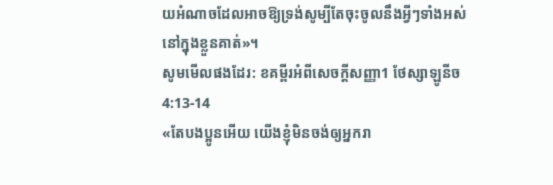យអំណាចដែលអាចឱ្យទ្រង់សូម្បីតែចុះចូលនឹងអ្វីៗទាំងអស់នៅក្នុងខ្លួនគាត់»។
សូមមើលផងដែរ: ខគម្ពីរអំពីសេចក្ដីសញ្ញា1 ថែស្សាឡូនីច 4:13-14
«តែបងប្អូនអើយ យើងខ្ញុំមិនចង់ឲ្យអ្នករា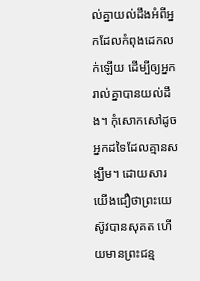ល់គ្នាយល់ដឹងអំពីអ្នកដែលកំពុងដេកលក់ឡើយ ដើម្បីឲ្យអ្នករាល់គ្នាបានយល់ដឹង។ កុំសោកសៅដូចអ្នកដទៃដែលគ្មានសង្ឃឹម។ ដោយសារយើងជឿថាព្រះយេស៊ូវបានសុគត ហើយមានព្រះជន្ម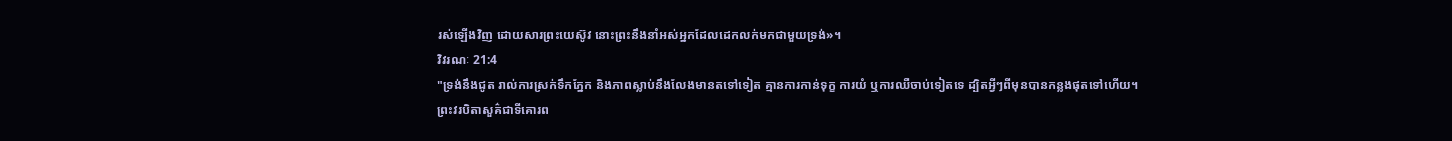រស់ឡើងវិញ ដោយសារព្រះយេស៊ូវ នោះព្រះនឹងនាំអស់អ្នកដែលដេកលក់មកជាមួយទ្រង់»។
វិវរណៈ 21:4
"ទ្រង់នឹងជូត រាល់ការស្រក់ទឹកភ្នែក និងភាពស្លាប់នឹងលែងមានតទៅទៀត គ្មានការកាន់ទុក្ខ ការយំ ឬការឈឺចាប់ទៀតទេ ដ្បិតអ្វីៗពីមុនបានកន្លងផុតទៅហើយ។
ព្រះវរបិតាសួគ៌ជាទីគោរព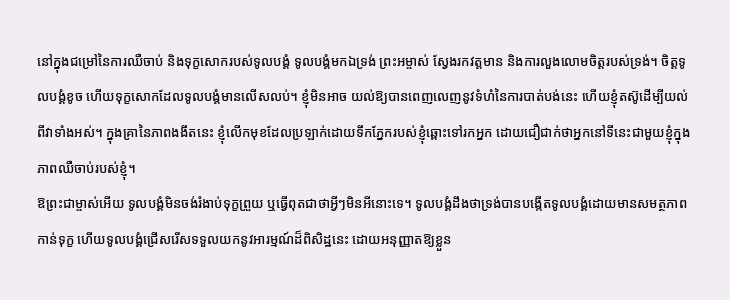នៅក្នុងជម្រៅនៃការឈឺចាប់ និងទុក្ខសោករបស់ទូលបង្គំ ទូលបង្គំមកឯទ្រង់ ព្រះអម្ចាស់ ស្វែងរកវត្តមាន និងការលួងលោមចិត្តរបស់ទ្រង់។ ចិត្តទូលបង្គំខូច ហើយទុក្ខសោកដែលទូលបង្គំមានលើសលប់។ ខ្ញុំមិនអាច យល់ឱ្យបានពេញលេញនូវទំហំនៃការបាត់បង់នេះ ហើយខ្ញុំតស៊ូដើម្បីយល់ពីវាទាំងអស់។ ក្នុងគ្រានៃភាពងងឹតនេះ ខ្ញុំលើកមុខដែលប្រឡាក់ដោយទឹកភ្នែករបស់ខ្ញុំឆ្ពោះទៅរកអ្នក ដោយជឿជាក់ថាអ្នកនៅទីនេះជាមួយខ្ញុំក្នុងភាពឈឺចាប់របស់ខ្ញុំ។
ឱព្រះជាម្ចាស់អើយ ទូលបង្គំមិនចង់រំងាប់ទុក្ខព្រួយ ឬធ្វើពុតជាថាអ្វីៗមិនអីនោះទេ។ ទូលបង្គំដឹងថាទ្រង់បានបង្កើតទូលបង្គំដោយមានសមត្ថភាពកាន់ទុក្ខ ហើយទូលបង្គំជ្រើសរើសទទួលយកនូវអារម្មណ៍ដ៏ពិសិដ្ឋនេះ ដោយអនុញ្ញាតឱ្យខ្លួន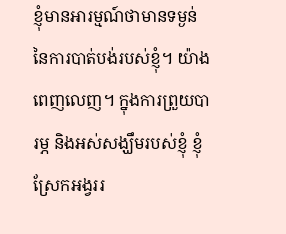ខ្ញុំមានអារម្មណ៍ថាមានទម្ងន់នៃការបាត់បង់របស់ខ្ញុំ។ យ៉ាងពេញលេញ។ ក្នុងការព្រួយបារម្ភ និងអស់សង្ឃឹមរបស់ខ្ញុំ ខ្ញុំស្រែកអង្វររ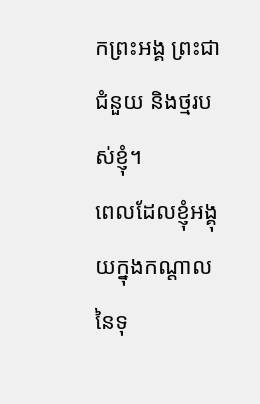កព្រះអង្គ ព្រះជាជំនួយ និងថ្មរបស់ខ្ញុំ។
ពេលដែលខ្ញុំអង្គុយក្នុងកណ្ដាលនៃទុ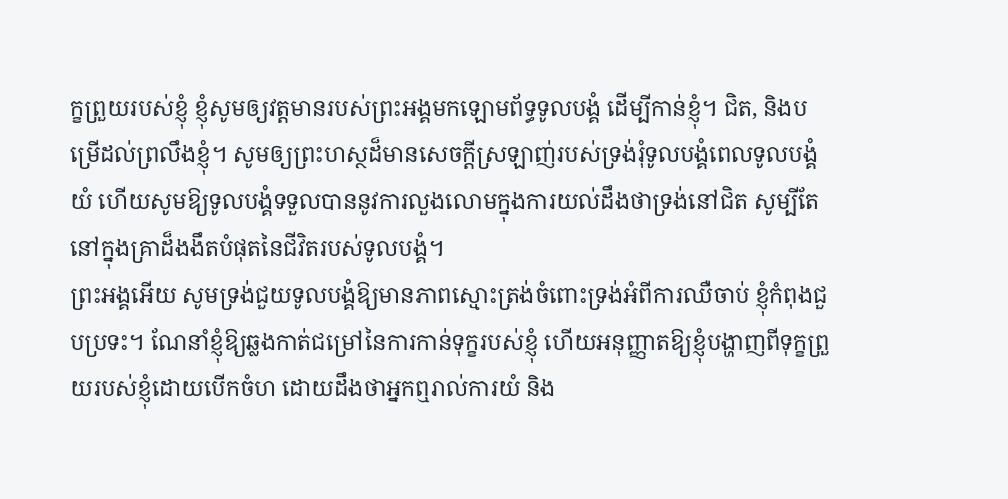ក្ខព្រួយរបស់ខ្ញុំ ខ្ញុំសូមឲ្យវត្តមានរបស់ព្រះអង្គមកឡោមព័ទ្ធទូលបង្គំ ដើម្បីកាន់ខ្ញុំ។ ជិត, និងបម្រើដល់ព្រលឹងខ្ញុំ។ សូមឲ្យព្រះហស្ថដ៏មានសេចក្តីស្រឡាញ់របស់ទ្រង់រុំទូលបង្គំពេលទូលបង្គំយំ ហើយសូមឱ្យទូលបង្គំទទួលបាននូវការលួងលោមក្នុងការយល់ដឹងថាទ្រង់នៅជិត សូម្បីតែនៅក្នុងគ្រាដ៏ងងឹតបំផុតនៃជីវិតរបស់ទូលបង្គំ។
ព្រះអង្គអើយ សូមទ្រង់ជួយទូលបង្គំឱ្យមានភាពស្មោះត្រង់ចំពោះទ្រង់អំពីការឈឺចាប់ ខ្ញុំកំពុងជួបប្រទះ។ ណែនាំខ្ញុំឱ្យឆ្លងកាត់ជម្រៅនៃការកាន់ទុក្ខរបស់ខ្ញុំ ហើយអនុញ្ញាតឱ្យខ្ញុំបង្ហាញពីទុក្ខព្រួយរបស់ខ្ញុំដោយបើកចំហ ដោយដឹងថាអ្នកឮរាល់ការយំ និង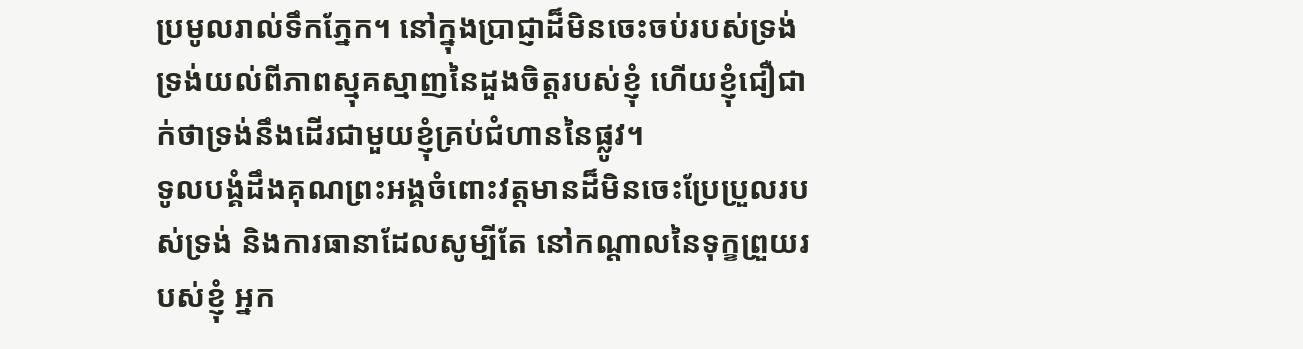ប្រមូលរាល់ទឹកភ្នែក។ នៅក្នុងប្រាជ្ញាដ៏មិនចេះចប់របស់ទ្រង់ ទ្រង់យល់ពីភាពស្មុគស្មាញនៃដួងចិត្តរបស់ខ្ញុំ ហើយខ្ញុំជឿជាក់ថាទ្រង់នឹងដើរជាមួយខ្ញុំគ្រប់ជំហាននៃផ្លូវ។
ទូលបង្គំដឹងគុណព្រះអង្គចំពោះវត្តមានដ៏មិនចេះប្រែប្រួលរបស់ទ្រង់ និងការធានាដែលសូម្បីតែ នៅកណ្ដាលនៃទុក្ខព្រួយរបស់ខ្ញុំ អ្នក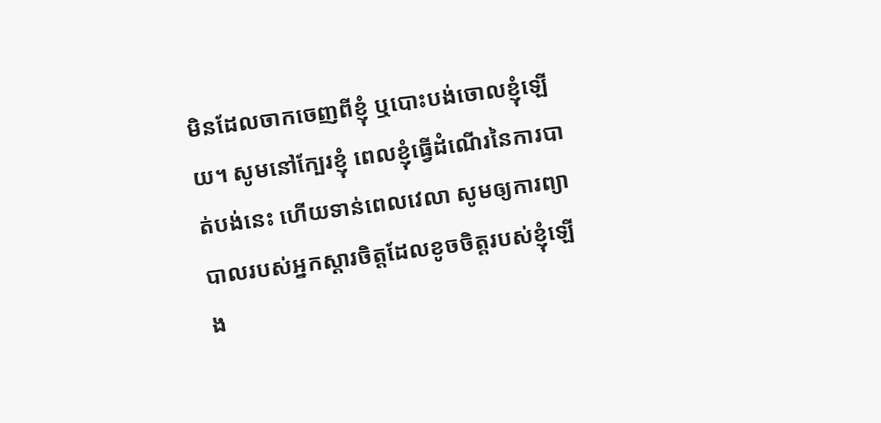មិនដែលចាកចេញពីខ្ញុំ ឬបោះបង់ចោលខ្ញុំឡើយ។ សូមនៅក្បែរខ្ញុំ ពេលខ្ញុំធ្វើដំណើរនៃការបាត់បង់នេះ ហើយទាន់ពេលវេលា សូមឲ្យការព្យាបាលរបស់អ្នកស្ដារចិត្តដែលខូចចិត្តរបស់ខ្ញុំឡើង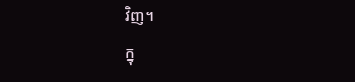វិញ។
ក្នុ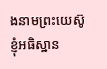ងនាមព្រះយេស៊ូ ខ្ញុំអធិស្ឋាន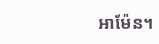អាម៉ែន។